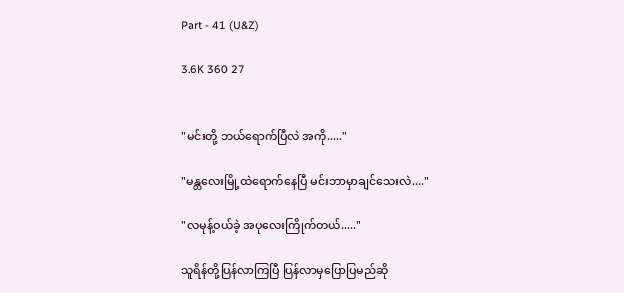Part - 41 (U&Z)

3.6K 360 27


"မင်းတို့ ဘယ်ရောက်ပြီလဲ အကို....."

"မန္တလေးမြို့ထဲရောက်နေပြီ မင်းဘာမှာချင်သေးလဲ...."

"လမုန့်ဝယ်ခဲ့ အပုလေးကြိုက်တယ်....."

သူရိန်တို့ပြန်လာကြပြီ ပြန်လာမှပြောပြမည်ဆို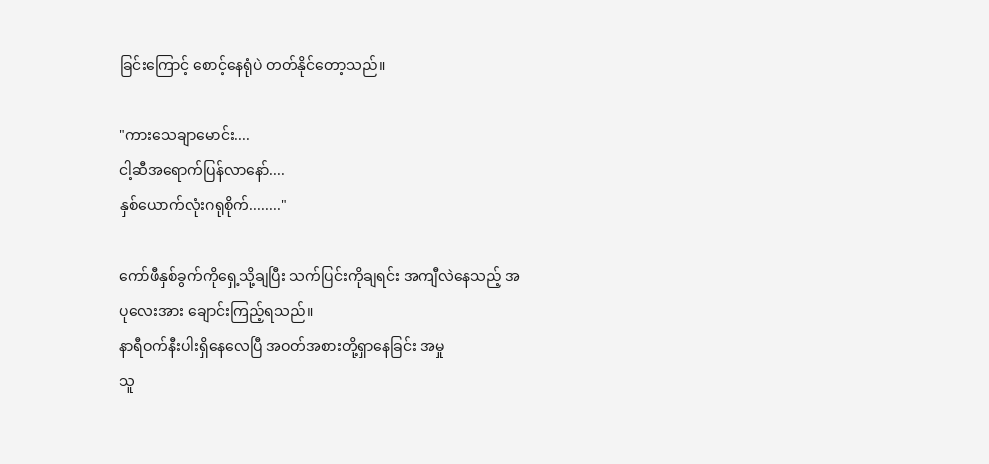ခြင်းကြောင့် စောင့်နေရုံပဲ တတ်နိုင်တော့သည်။

"ကားသေချာမောင်း....
ငါ့ဆီအရောက်ပြန်လာနော်....
နှစ်ယောက်လုံးဂရုစိုက်........"

ကော်ဖီနှစ်ခွက်ကိုရှေ့သို့ချပြီး သက်ပြင်းကိုချရင်း အကျီလဲနေသည့် အပုလေးအား ချောင်းကြည့်ရသည်။
နာရီဝက်နီးပါးရှိနေလေပြီ အဝတ်အစားတို့ရှာနေခြင်း အမှု
သူ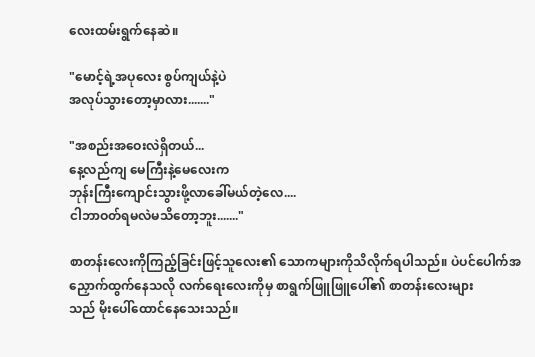လေးထမ်းရွက်နေဆဲ။

"မောင့်ရဲ့အပုလေး စွပ်ကျယ်နဲ့ပဲ
အလုပ်သွားတော့မှာလား......."

"အစည်းအဝေးလဲရှိတယ်...
နေ့လည်ကျ မေကြီးနဲ့မေလေးက
ဘုန်းကြီးကျောင်းသွားဖို့လာခေါ်မယ်တဲ့လေ....
ငါဘာဝတ်ရမလဲမသိတော့ဘူး......."

စာတန်းလေးကိုကြည့်ခြင်းဖြင့်သူလေး၏ သောကများကိုသိလိုက်ရပါသည်။ ပဲပင်ပေါက်အညှောက်ထွက်နေသလို လက်ရေးလေးကိုမှ စာရွက်ဖြူဖြူပေါ်၏ စာတန်းလေးများ
သည် မိုးပေါ်ထောင်နေသေးသည်။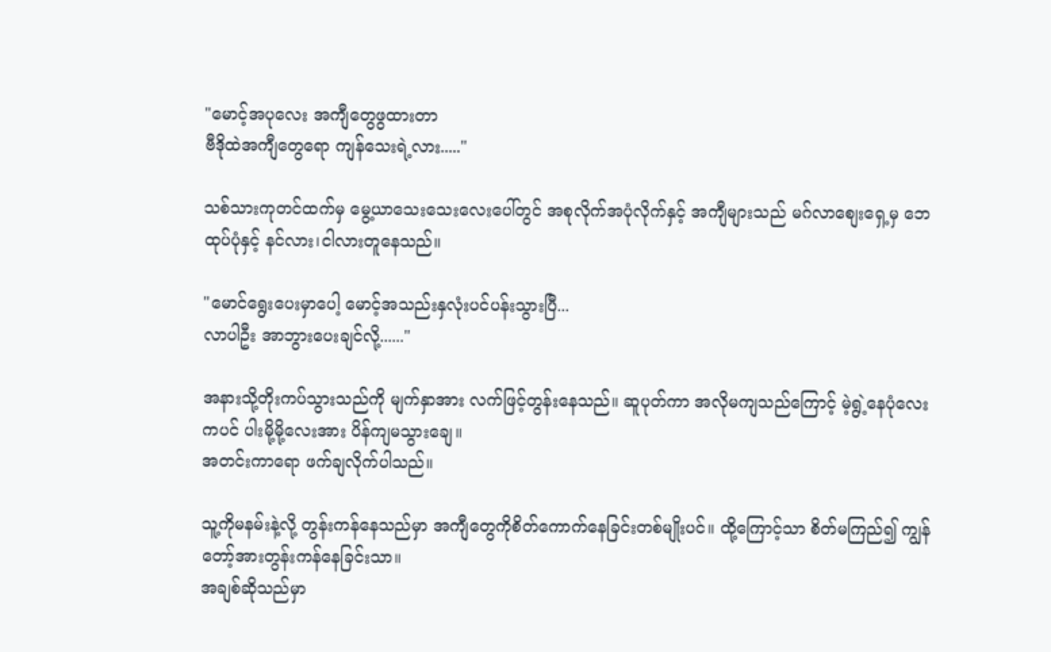"မောင့်အပုလေး အကျီတွေဖွထားတာ
ဗီဒိုထဲအကျီတွေရော ကျန်သေးရဲ့လား....."

သစ်သားကုတင်ထက်မှ မွေ့ယာသေးသေးလေးပေါ်တွင် အစုလိုက်အပုံလိုက်နှင့် အကျီများသည် မဂ်လာစျေးရှေ့မှ ဘေထုပ်ပုံနှင့် နင်လား၊ငါလားတူနေသည်။

"မောင်ရွေးပေးမှာပေါ့ မောင့်အသည်းနှလုံးပင်ပန်းသွားပြီ...
လာပါဦး အာဘွားပေးချင်လို့......"

အနားသို့တိုးကပ်သွားသည်ကို မျက်နှာအား လက်ဖြင့်တွန်းနေသည်။ ဆူပုတ်ကာ အလိုမကျသည်ကြောင့် မဲ့ရွဲ့နေပုံလေးကပင် ပါးမို့မို့လေးအား ပိန်ကျမသွားချေ။
အတင်းကာရော ဖက်ချလိုက်ပါသည်။

သူ့ကိုမနမ်းနဲ့လို့ တွန်းကန်နေသည်မှာ အကျီတွေကိုစိတ်ကောက်နေခြင်းတစ်မျိုးပင်။ ထို့ကြောင့်သာ စိတ်မကြည်၍ ကျွန်တော့်အားတွန်းကန်နေခြင်းသာ။
အချစ်ဆိုသည်မှာ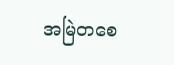အမြဲတစေ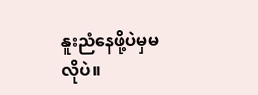နူးညံနေဖို့ပဲမှမလိုပဲ။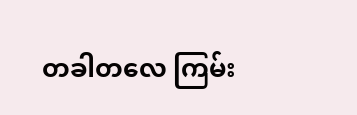တခါတလေ ကြမ်း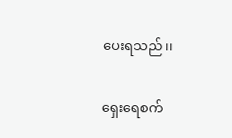ပေးရသည်၊၊

ရှေးရေစက်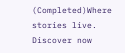(Completed)Where stories live. Discover now